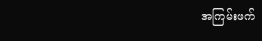အကြမ်းဖက်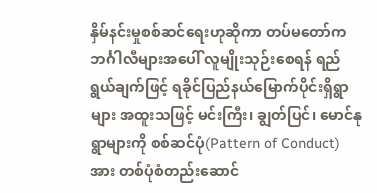နှိမ်နင်းမှုစစ်ဆင်ရေးဟုဆိုကာ တပ်မတော်က ဘင်္ဂါလီများအပေါ် လူမျိုးသုဉ်းစေရန် ရည်ရွယ်ချက်ဖြင့် ရခိုင်ပြည်နယ်မြောက်ပိုင်းရှိရွာများ အထူးသဖြင့် မင်းကြီး၊ ချွတ်ပြင်၊ မောင်နုရွာများကို စစ်ဆင်ပုံ(Pattern of Conduct)အား တစ်ပုံစံတည်းဆောင်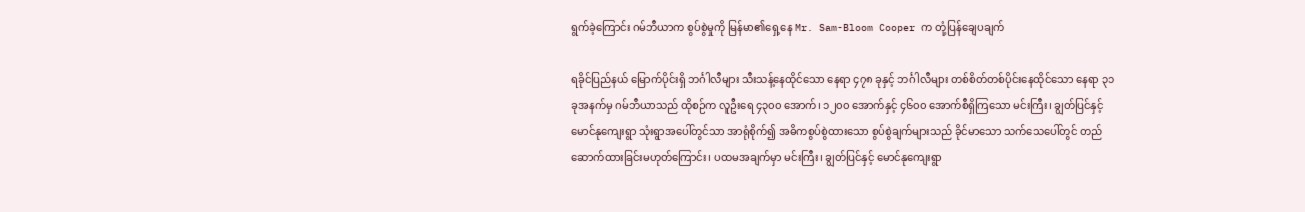ရွက်ခဲ့ကြောင်း ဂမ်ဘီယာက စွပ်စွဲမှုကို မြန်မာ၏ရှေ့နေ Mr. Sam-Bloom Cooper က တုံ့ပြန်ချေပချက်

ရခိုင်ပြည်နယ် မြောက်ပိုင်းရှိ ဘင်္ဂါလီများ သီးသန့်နေထိုင်သော နေရာ ၄၇၈ ခုနှင့် ဘင်္ဂါလီများ တစ်စိတ်တစ်ပိုင်းနေထိုင်သော နေရာ ၃၁ ခုအနက်မှ ဂမ်ဘီယာသည် ထိုစဉ်က လူဦးရေ ၄၃၀၀ အောက်၊ ၁၂၀၀ အောက်နှင့် ၄၆၀၀ အောက်စီရှိကြသော မင်းကြီး၊ ချွတ်ပြင်နှင့် မောင်နုကျေးရွာ သုံးရွာအပေါ်တွင်သာ အာရုံစိုက်၍ အဓိကစွပ်စွဲထားသော စွပ်စွဲချက်များသည် ခိုင်မာသော သက်သေပေါ်တွင် တည်ဆောက်ထားခြင်းမဟုတ်ကြောင်း၊ ပထမအချက်မှာ မင်းကြီး၊ ချွတ်ပြင်နှင့် မောင်နုကျေးရွာ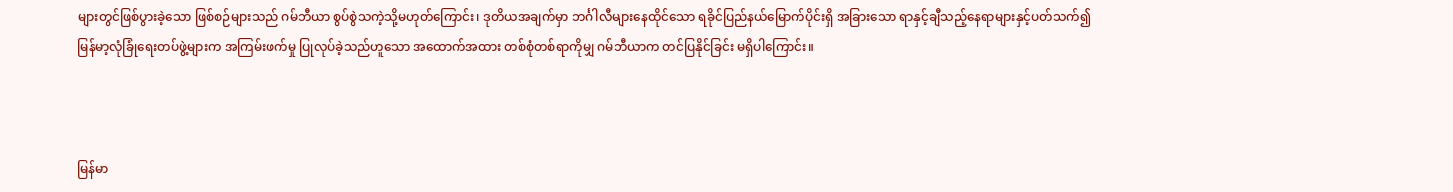များတွင်ဖြစ်ပွားခဲ့သော ဖြစ်စဉ်များသည် ဂမ်ဘီယာ စွပ်စွဲသကဲ့သို့မဟုတ်ကြောင်း၊ ဒုတိယအချက်မှာ ဘင်္ဂါလီများနေထိုင်သော ရခိုင်ပြည်နယ်မြောက်ပိုင်းရှိ အခြားသော ရာနှင့်ချီသည့်နေရာများနှင့်ပတ်သက်၍ မြန်မာ့လုံခြုံရေးတပ်ဖွဲ့များက အကြမ်းဖက်မှု ပြုလုပ်ခဲ့သည်ဟူသော အထောက်အထား တစ်စုံတစ်ရာကိုမျှ ဂမ်ဘီယာက တင်ပြနိုင်ခြင်း မရှိပါကြောင်း။



မြန်မာ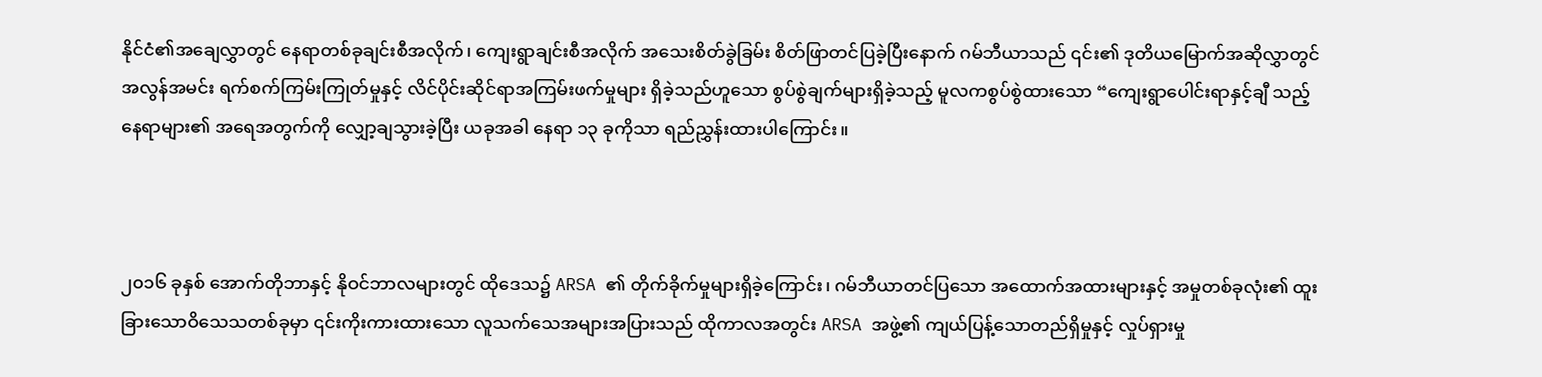နိုင်ငံ၏အချေလွှာတွင် နေရာတစ်ခုချင်းစီအလိုက်၊ ကျေးရွာချင်းစီအလိုက် အသေးစိတ်ခွဲခြမ်း စိတ်ဖြာတင်ပြခဲ့ပြီးနောက် ဂမ်ဘီယာသည် ၎င်း၏ ဒုတိယမြောက်အဆိုလွှာတွင် အလွန်အမင်း ရက်စက်ကြမ်းကြုတ်မှုနှင့် လိင်ပိုင်းဆိုင်ရာအကြမ်းဖက်မှုများ ရှိခဲ့သည်ဟူသော စွပ်စွဲချက်များရှိခဲ့သည့် မူလကစွပ်စွဲထားသော “ကျေးရွာပေါင်းရာနှင့်ချီ သည့်နေရာများ၏ အရေအတွက်ကို လျှော့ချသွားခဲ့ပြီး ယခုအခါ နေရာ ၁၃ ခုကိုသာ ရည်ညွှန်းထားပါကြောင်း။



၂၀၁၆ ခုနှစ် အောက်တိုဘာနှင့် နိုဝင်ဘာလများတွင် ထိုဒေသ၌ ARSA ၏ တိုက်ခိုက်မှုများရှိခဲ့ကြောင်း၊ ဂမ်ဘီယာတင်ပြသော အထောက်အထားများနှင့် အမှုတစ်ခုလုံး၏ ထူးခြားသောဝိသေသတစ်ခုမှာ ၎င်းကိုးကားထားသော လူသက်သေအများအပြားသည် ထိုကာလအတွင်း ARSA အဖွဲ့၏ ကျယ်ပြန့်သောတည်ရှိမှုနှင့် လှုပ်ရှားမှု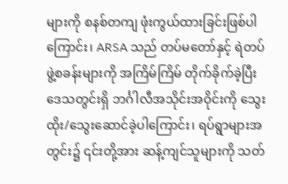များကို စနစ်တကျ ဖုံးကွယ်ထားခြင်းဖြစ်ပါကြောင်း၊ ARSA သည် တပ်မတော်နှင့် ရဲတပ်ဖွဲ့စခန်းများကို အကြိမ်ကြိမ် တိုက်ခိုက်ခဲ့ပြီး ဒေသတွင်းရှိ ဘင်္ဂါလီအသိုင်းအဝိုင်းကို သွေးထိုး/သွေးဆောင်ခဲ့ပါကြောင်း၊ ရပ်ရွာများအတွင်း၌ ၎င်းတို့အား ဆန့်ကျင်သူများကို သတ်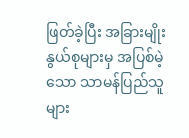ဖြတ်ခဲ့ပြီး အခြားမျိုးနွယ်စုများမှ အပြစ်မဲ့သော သာမန်ပြည်သူများ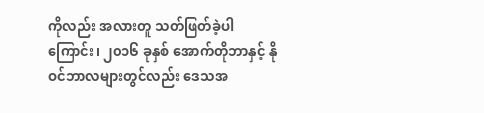ကိုလည်း အလားတူ သတ်ဖြတ်ခဲ့ပါကြောင်း၊ ၂၀၁၆ ခုနှစ် အောက်တိုဘာနှင့် နိုဝင်ဘာလများတွင်လည်း ဒေသအ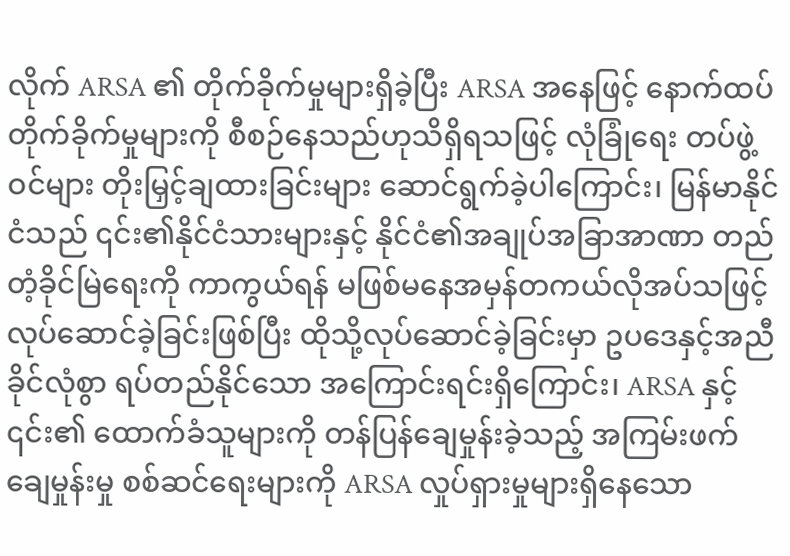လိုက် ARSA ၏ တိုက်ခိုက်မှုများရှိခဲ့ပြီး ARSA အနေဖြင့် နောက်ထပ်တိုက်ခိုက်မှုများကို စီစဉ်နေသည်ဟုသိရှိရသဖြင့် လုံခြုံရေး တပ်ဖွဲ့ဝင်များ တိုးမြှင့်ချထားခြင်းများ ဆောင်ရွက်ခဲ့ပါကြောင်း၊ မြန်မာနိုင်ငံသည် ၎င်း၏နိုင်ငံသားများနှင့် နိုင်ငံ၏အချုပ်အခြာအာဏာ တည်တံ့ခိုင်မြဲရေးကို ကာကွယ်ရန် မဖြစ်မနေအမှန်တကယ်လိုအပ်သဖြင့် လုပ်ဆောင်ခဲ့ခြင်းဖြစ်ပြီး ထိုသို့လုပ်ဆောင်ခဲ့ခြင်းမှာ ဥပဒေနှင့်အညီ ခိုင်လုံစွာ ရပ်တည်နိုင်သော အကြောင်းရင်းရှိကြောင်း၊ ARSA နှင့် ၎င်း၏ ထောက်ခံသူများကို တန်ပြန်ချေမှုန်းခဲ့သည့် အကြမ်းဖက်ချေမှုန်းမှု စစ်ဆင်ရေးများကို ARSA လှုပ်ရှားမှုများရှိနေသော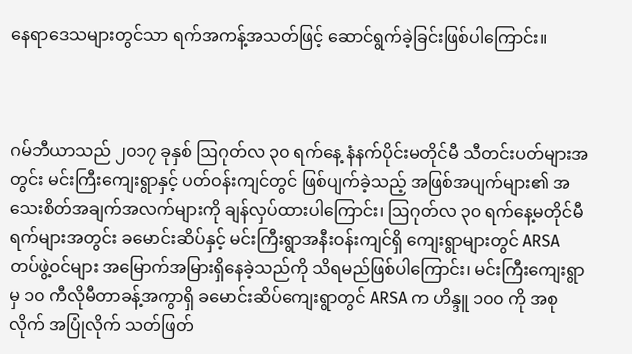နေရာဒေသများတွင်သာ ရက်အကန့်အသတ်ဖြင့် ဆောင်ရွက်ခဲ့ခြင်းဖြစ်ပါကြောင်း။



ဂမ်ဘီယာသည် ၂၀၁၇ ခုနှစ် ဩဂုတ်လ ၃၀ ရက်နေ့ နံနက်ပိုင်းမတိုင်မီ သီတင်းပတ်များအတွင်း မင်းကြီးကျေးရွာနှင့် ပတ်ဝန်းကျင်တွင် ဖြစ်ပျက်ခဲ့သည့် အဖြစ်အပျက်များ၏ အသေးစိတ်အချက်အလက်များကို ချန်လှပ်ထားပါကြောင်း၊ ဩဂုတ်လ ၃၀ ရက်နေ့မတိုင်မီရက်များအတွင်း ခမောင်းဆိပ်နှင့် မင်းကြီးရွာအနီးဝန်းကျင်ရှိ ကျေးရွာများတွင် ARSA တပ်ဖွဲ့ဝင်များ အမြောက်အမြားရှိနေခဲ့သည်ကို သိရမည်ဖြစ်ပါကြောင်း၊ မင်းကြီးကျေးရွာမှ ၁၀ ကီလိုမီတာခန့်အကွာရှိ ခမောင်းဆိပ်ကျေးရွာတွင် ARSA က ဟိန္ဒူ ၁၀၀ ကို အစုလိုက် အပြုံလိုက် သတ်ဖြတ်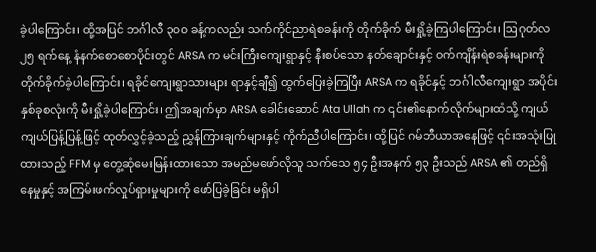ခဲ့ပါကြောင်း၊ ထို့အပြင် ဘင်္ဂါလီ ၃၀၀ ခန့်ကလည်း သက်ကိုင်ညာရဲစခန်းကို တိုက်ခိုက် မီးရှို့ခဲ့ကြပါကြောင်း၊ ဩဂုတ်လ ၂၅ ရက်နေ့ နံနက်စောစောပိုင်းတွင် ARSA က မင်းကြီးကျေးရွာနှင့် နီးစပ်သော နတ်ချောင်းနှင့် ဝက်ကျိန်းရဲစခန်းများကို တိုက်ခိုက်ခဲ့ပါကြောင်း၊ ရခိုင်ကျေးရွာသားများ ရာနှင့်ချီ၍ ထွက်ပြေးခဲ့ကြပြီး ARSA က ရခိုင်နှင့် ဘင်္ဂါလီကျေးရွာ အပိုင်းနှစ်ခုစလုံးကို မီးရှို့ခဲ့ပါကြောင်း၊ ဤအချက်မှာ ARSA ခေါင်းဆောင် Ata Ullah က ၎င်း၏နောက်လိုက်များထံသို့ ကျယ်ကျယ်ပြန့်ပြန့်ဖြင့် ထုတ်လွှင့်ခဲ့သည့် ညွှန်ကြားချက်များနှင့် ကိုက်ညီပါကြောင်း၊ ထို့ပြင် ဂမ်ဘီယာအနေဖြင့် ၎င်းအသုံးပြုထားသည့် FFM မှ တွေ့ဆုံမေးမြန်းထားသော အမည်မဖော်လိုသူ သက်သေ ၅၄ ဦးအနက် ၅၃ ဦးသည် ARSA ၏ တည်ရှိနေမှုနှင့် အကြမ်းဖက်လှုပ်ရှားမှုများကို ဖော်ပြခဲ့ခြင်း မရှိပါ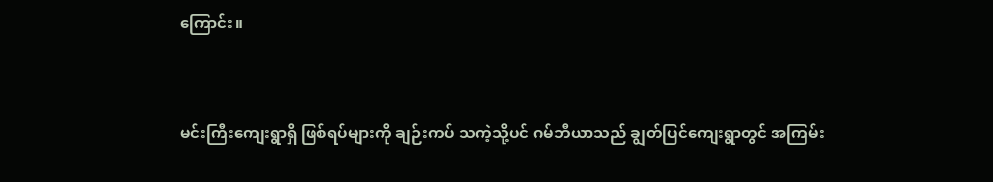ကြောင်း။



မင်းကြီးကျေးရွာရှိ ဖြစ်ရပ်များကို ချဉ်းကပ် သကဲ့သို့ပင် ဂမ်ဘီယာသည် ချွတ်ပြင်ကျေးရွာတွင် အကြမ်း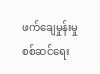ဖက်ချေမှုန်းမှုစစ်ဆင်ရေး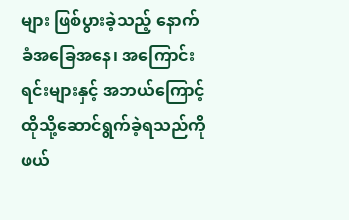များ ဖြစ်ပွားခဲ့သည့် နောက်ခံအခြေအနေ၊ အကြောင်းရင်းများနှင့် အဘယ်ကြောင့် ထိုသို့ဆောင်ရွက်ခဲ့ရသည်ကို ဖယ်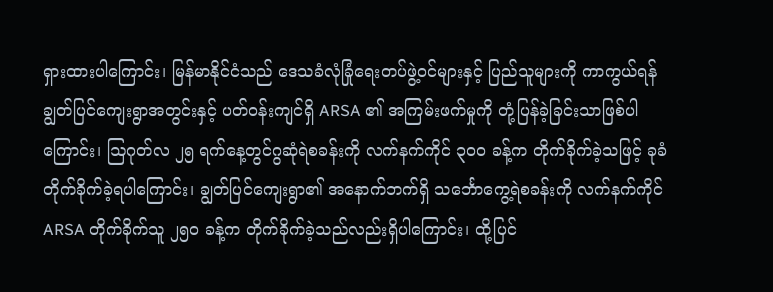ရှားထားပါကြောင်း၊ မြန်မာနိုင်ငံသည် ဒေသခံလုံခြုံရေးတပ်ဖွဲ့ဝင်များနှင့် ပြည်သူများကို ကာကွယ်ရန် ချွတ်ပြင်ကျေးရွာအတွင်းနှင့် ပတ်ဝန်းကျင်ရှိ ARSA ၏ အကြမ်းဖက်မှုကို တုံ့ပြန်ခဲ့ခြင်းသာဖြစ်ပါကြောင်း၊ ဩဂုတ်လ ၂၅ ရက်နေ့တွင်ဂွဆုံရဲစခန်းကို လက်နက်ကိုင် ၃၀၀ ခန့်က တိုက်ခိုက်ခဲ့သဖြင့် ခုခံတိုက်ခိုက်ခဲ့ရပါကြောင်း၊ ချွတ်ပြင်ကျေးရွာ၏ အနောက်ဘက်ရှိ သင်္ဘောကွေ့ရဲစခန်းကို လက်နက်ကိုင် ARSA တိုက်ခိုက်သူ ၂၅၀ ခန့်က တိုက်ခိုက်ခဲ့သည်လည်းရှိပါကြောင်း၊ ထို့ပြင်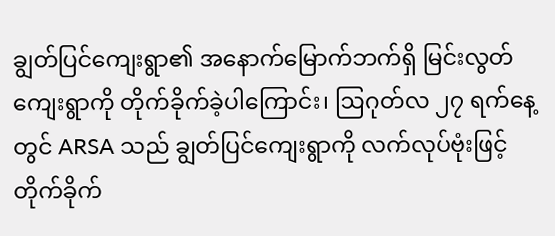ချွတ်ပြင်ကျေးရွာ၏ အနောက်မြောက်ဘက်ရှိ မြင်းလွတ်ကျေးရွာကို တိုက်ခိုက်ခဲ့ပါကြောင်း၊ ဩဂုတ်လ ၂၇ ရက်နေ့တွင် ARSA သည် ချွတ်ပြင်ကျေးရွာကို လက်လုပ်ဗုံးဖြင့်တိုက်ခိုက်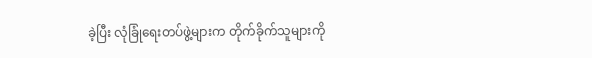ခဲ့ပြီး လုံခြုံရေးတပ်ဖွဲ့များက တိုက်ခိုက်သူများကို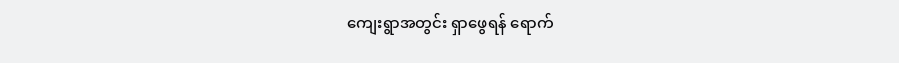ကျေးရွာအတွင်း ရှာဖွေရန် ရောက်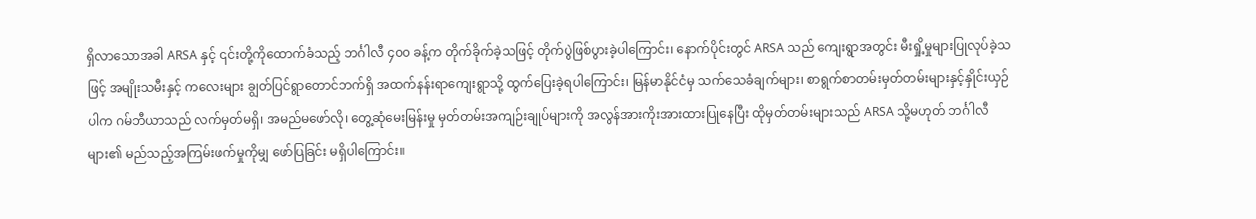ရှိလာသောအခါ ARSA နှင့် ၎င်းတို့ကိုထောက်ခံသည့် ဘင်္ဂါလီ ၄၀၀ ခန့်က တိုက်ခိုက်ခဲ့သဖြင့် တိုက်ပွဲဖြစ်ပွားခဲ့ပါကြောင်း၊ နောက်ပိုင်းတွင် ARSA သည် ကျေးရွာအတွင်း မီးရှို့မှုများပြုလုပ်ခဲ့သဖြင့် အမျိုးသမီးနှင့် ကလေးများ ချွတ်ပြင်ရွာတောင်ဘက်ရှိ အထက်နန်းရာကျေးရွာသို့ ထွက်ပြေးခဲ့ရပါကြောင်း၊ မြန်မာနိုင်ငံမှ သက်သေခံချက်များ၊ စာရွက်စာတမ်းမှတ်တမ်းများနှင့်နှိုင်းယှဉ်ပါက ဂမ်ဘီယာသည် လက်မှတ်မရှိ၊ အမည်မဖော်လို၊ တွေ့ဆုံမေးမြန်းမှု မှတ်တမ်းအကျဉ်းချုပ်များကို အလွန်အားကိုးအားထားပြုနေပြီး ထိုမှတ်တမ်းများသည် ARSA သို့မဟုတ် ဘင်္ဂါလီများ၏ မည်သည့်အကြမ်းဖက်မှုကိုမျှ ဖော်ပြခြင်း မရှိပါကြောင်း။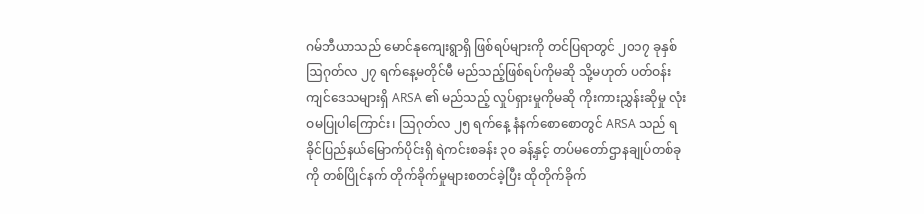ဂမ်ဘီယာသည် မောင်နုကျေးရွာရှိ ဖြစ်ရပ်များကို တင်ပြရာတွင် ၂၀၁၇ ခုနှစ် ဩဂုတ်လ ၂၇ ရက်နေ့မတိုင်မီ မည်သည့်ဖြစ်ရပ်ကိုမဆို သို့မဟုတ် ပတ်ဝန်းကျင်ဒေသများရှိ ARSA ၏ မည်သည့် လှုပ်ရှားမှုကိုမဆို ကိုးကားညွှန်းဆိုမှု လုံးဝမပြုပါကြောင်း၊ ဩဂုတ်လ ၂၅ ရက်နေ့ နံနက်စောစောတွင် ARSA သည် ရခိုင်ပြည်နယ်မြောက်ပိုင်းရှိ ရဲကင်းစခန်း ၃၀ ခန့်နှင့် တပ်မတော်ဌာနချုပ်တစ်ခုကို တစ်ပြိုင်နက် တိုက်ခိုက်မှုများစတင်ခဲ့ပြီး ထိုတိုက်ခိုက်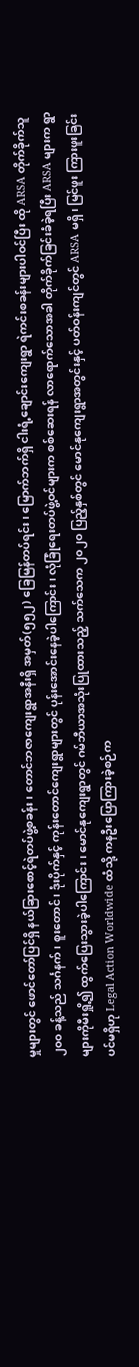မှုများတွင် ဖောင်တော်ပြင်ရှိ နယ်ခြားစောင့်ရဲတပ်ဖွဲ့စခန်း၊ တောင်ဘဇာကျေးရွာအနီးရှိ အမှတ်(၅၅၂) ခြေမြန်တပ်ရင်း၊ မြောက်ဘက်ရှိ ငါးရံ့ချောင်းကျေးရွာ ရဲကင်းစခန်းများပါဝင်ပြီး ထို ARSA တိုက်ခိုက်သူ ၂၀၀ ခန့်သည် သင်္ဂနက်၊ စူးတောင်၊ ဒုံးပိုက်နှင့် ကုန်းတောင်ကျေးရွာများတွင် ပုန်းအောင်းနေခဲ့ပါကြောင်း၊ လုံခြုံရေးတပ်ဖွဲ့ဝင်များက စစ်ဆေးရန် လာရောက်သောအခါ တိုက်ခိုက်ခြင်းခံခဲ့ရပြီး ARSA များက ရွာများကိုမီးရှို့၍ ထွက်ပြေးသွားခဲ့ပါကြောင်း၊ မောင်နုကျေးရွာတွင် ဂမ်ဘီယာအသုံးပြုထားသည့် သက်သေက ၂၀၂၀ ပြည့်နှစ်တွင် မောင်နုကျေးရွာအတွင်းနှင့် ပတ်ဝန်းကျင်တွင် ARSA မရှိ၊ မြင်ဖူး ကြားဖူးခြင်းပင်မရှိဟု Legal Action Worldwide ထံသို့ ကနဦးပြောကြားခဲ့စဉ်က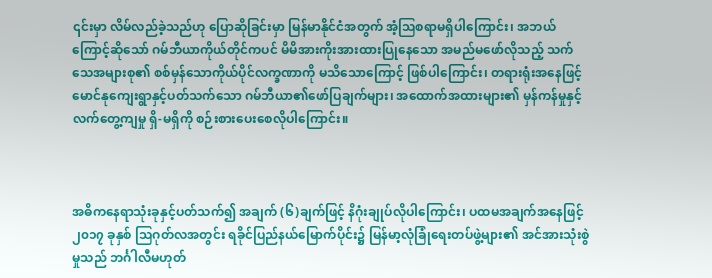၎င်းမှာ လိမ်လည်ခဲ့သည်ဟု ပြောဆိုခြင်းမှာ မြန်မာနိုင်ငံအတွက် အံ့ဩစရာမရှိပါကြောင်း၊ အဘယ်ကြောင့်ဆိုသော် ဂမ်ဘီယာကိုယ်တိုင်ကပင် မိမိအားကိုးအားထားပြုနေသော အမည်မဖော်လိုသည့် သက်သေအများစု၏ စစ်မှန်သောကိုယ်ပိုင်လက္ခဏာကို မသိသောကြောင့် ဖြစ်ပါကြောင်း၊ တရားရုံးအနေဖြင့် မောင်နုကျေးရွာနှင့်ပတ်သက်သော ဂမ်ဘီယာ၏ဖော်ပြချက်များ၊ အထောက်အထားများ၏ မှန်ကန်မှုနှင့် လက်တွေ့ကျမှု ရှိ-မရှိကို စဉ်းစားပေးစေလိုပါကြောင်း။



အဓိကနေရာသုံးခုနှင့်ပတ်သက်၍ အချက် (၆)ချက်ဖြင့် နိဂုံးချုပ်လိုပါကြောင်း၊ ပထမအချက်အနေဖြင့် ၂၀၁၇ ခုနှစ် သြဂုတ်လအတွင်း ရခိုင်ပြည်နယ်မြောက်ပိုင်း၌ မြန်မာ့လုံခြုံရေးတပ်ဖွဲ့များ၏ အင်အားသုံးစွဲမှုသည် ဘင်္ဂါလီမဟုတ်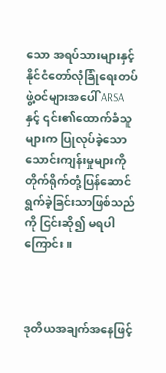သော အရပ်သားများနှင့် နိုင်ငံတော်လုံခြုံရေးတပ်ဖွဲ့ဝင်များအပေါ် ARSA နှင့် ၎င်း၏ထောက်ခံသူများက ပြုလုပ်ခဲ့သော သောင်းကျန်းမှုများကို တိုက်ရိုက်တုံ့ပြန်ဆောင်ရွက်ခဲ့ခြင်းသာဖြစ်သည်ကို ငြင်းဆို၍ မရပါကြောင်း။



ဒုတိယအချက်အနေဖြင့်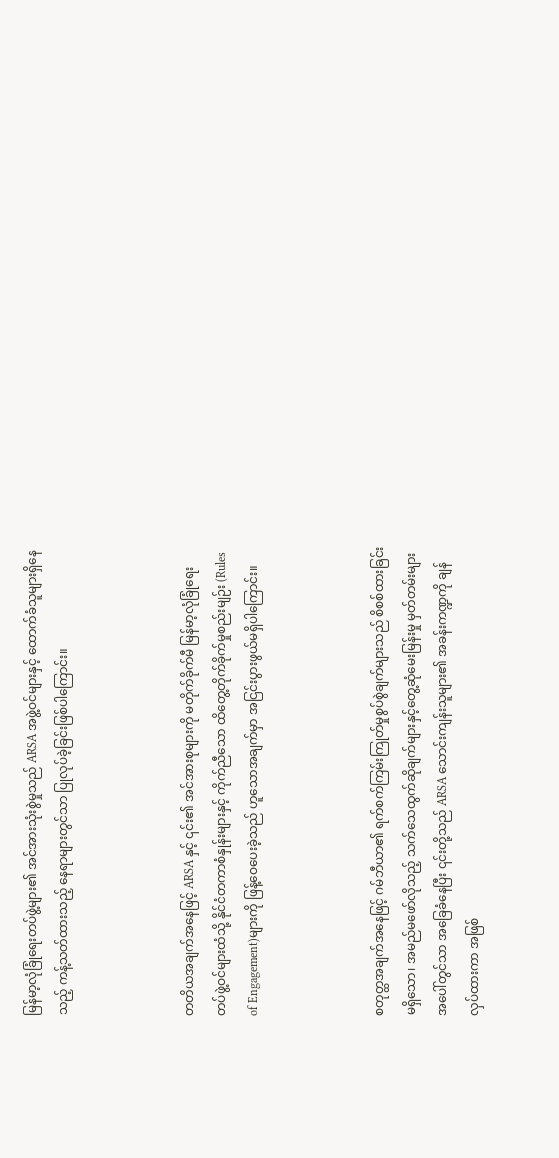မြန်မာ့လုံခြုံရေးတပ်ဖွဲ့များ၏ အင်အားသုံးစွဲမှုသည် ARSA အဖွဲ့ဝင်များနှင့် ထောက်ခံသူများရှိနေသည့် ကန့်သတ်ထားသည့် နေရာများတွင်သာ ပြုလုပ်ခဲ့ခြင်းဖြစ်ပါကြောင်း။



တတိယအချက်အနေဖြင့် ARSA နှင့် ၎င်း၏ အင်အားစုများကို မတိုက်ခိုက်မီ မြန်မာ့လုံခြုံရေး တပ်ဖွဲ့ဝင်များထံသို့ နိုင်ငံတကာစံနှုန်းများနှင့် ကိုက်ညီသော ထိတွေ့တိုက်ခိုက်မှုစည်းမျဉ်း (Rules of Engagement)များကို ဖြန့်ဝေပေးခဲ့သည် ဟူသောအချက်မှာ အငြင်းပွားဖွယ်မရှိပါကြောင်း။



စတုတ္ထအချက်အနေဖြင့် ဂမ်ဘီယာ၏ ရက်စက်ကြမ်းကြုတ်မှုစွပ်စွဲချက်များသည် စိစစ်ထားခြင်း မရှိသော၊ အမည်မဖော်လိုသည့် သက်သေထွက်ဆိုချက်များနှင့်တွေ့ဆုံမေးမြန်းမှု မှတ်တမ်းများအပေါ်တွင်သာ အခြေခံနေပြီး ၎င်းတို့သည် ARSA သောင်းကျန်းသူများ၏ အခန်းကဏ္ဍကို ချန်လှပ်ထားကာ အဖြစ်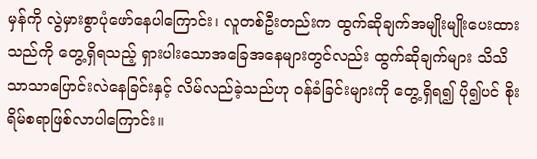မှန်ကို လွဲမှားစွာပုံဖော်နေပါကြောင်း၊ လူတစ်ဦးတည်းက ထွက်ဆိုချက်အမျိုးမျိုးပေးထားသည်ကို တွေ့ရှိရသည့် ရှားပါးသောအခြေအနေများတွင်လည်း ထွက်ဆိုချက်များ သိသိသာသာပြောင်းလဲနေခြင်းနှင့် လိမ်လည်ခဲ့သည်ဟု ဝန်ခံခြင်းများကို တွေ့ရှိရ၍ ပို၍ပင် စိုးရိမ်စရာဖြစ်လာပါကြောင်း။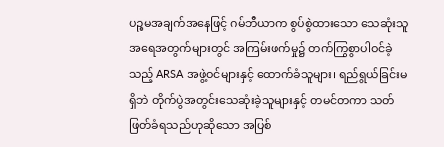ပဉ္စမအချက်အနေဖြင့် ဂမ်ဘီယာက စွပ်စွဲထားသော သေဆုံးသူအရေအတွက်များတွင် အကြမ်းဖက်မှု၌ တက်ကြွစွာပါဝင်ခဲ့သည့် ARSA အဖွဲ့ဝင်များနှင့် ထောက်ခံသူများ၊ ရည်ရွယ်ခြင်းမရှိဘဲ တိုက်ပွဲအတွင်းသေဆုံးခဲ့သူများနှင့် တမင်တကာ သတ်ဖြတ်ခံရသည်ဟုဆိုသော အပြစ်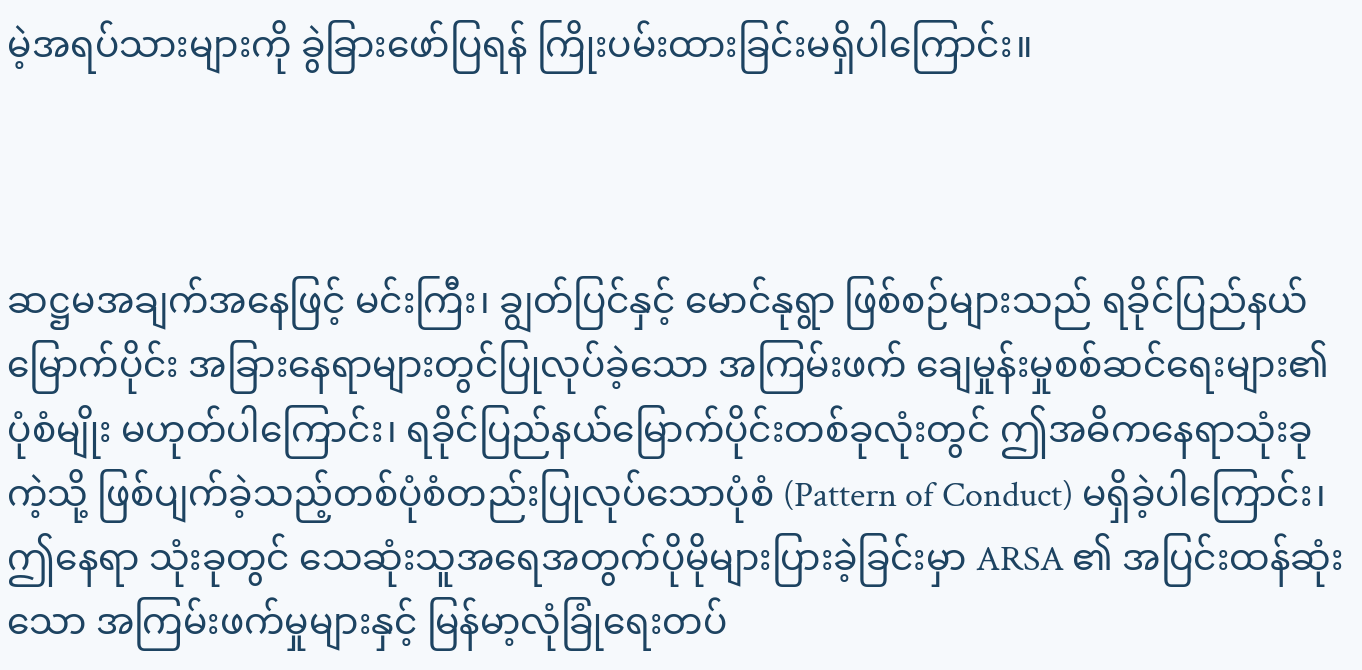မဲ့အရပ်သားများကို ခွဲခြားဖော်ပြရန် ကြိုးပမ်းထားခြင်းမရှိပါကြောင်း။



ဆဋ္ဌမအချက်အနေဖြင့် မင်းကြီး၊ ချွတ်ပြင်နှင့် မောင်နုရွာ ဖြစ်စဉ်များသည် ရခိုင်ပြည်နယ်မြောက်ပိုင်း အခြားနေရာများတွင်ပြုလုပ်ခဲ့သော အကြမ်းဖက် ချေမှုန်းမှုစစ်ဆင်ရေးများ၏ပုံစံမျိုး မဟုတ်ပါကြောင်း၊ ရခိုင်ပြည်နယ်မြောက်ပိုင်းတစ်ခုလုံးတွင် ဤအဓိကနေရာသုံးခုကဲ့သို့ ဖြစ်ပျက်ခဲ့သည့်တစ်ပုံစံတည်းပြုလုပ်သောပုံစံ (Pattern of Conduct) မရှိခဲ့ပါကြောင်း၊ ဤနေရာ သုံးခုတွင် သေဆုံးသူအရေအတွက်ပိုမိုများပြားခဲ့ခြင်းမှာ ARSA ၏ အပြင်းထန်ဆုံးသော အကြမ်းဖက်မှုများနှင့် မြန်မာ့လုံခြုံရေးတပ်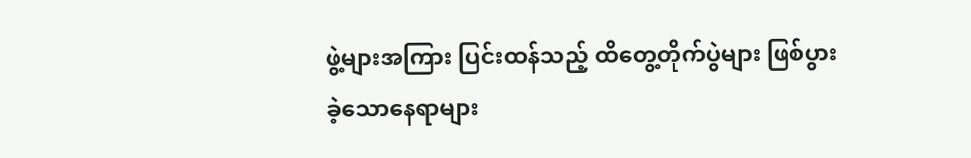ဖွဲ့များအကြား ပြင်းထန်သည့် ထိတွေ့တိုက်ပွဲများ ဖြစ်ပွားခဲ့သောနေရာများ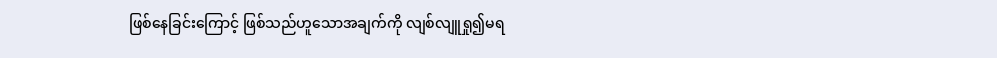ဖြစ်နေခြင်းကြောင့် ဖြစ်သည်ဟူသောအချက်ကို လျစ်လျူရှု၍မရ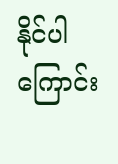နိုင်ပါကြောင်း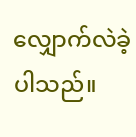လျှောက်လဲခဲ့ပါသည်။